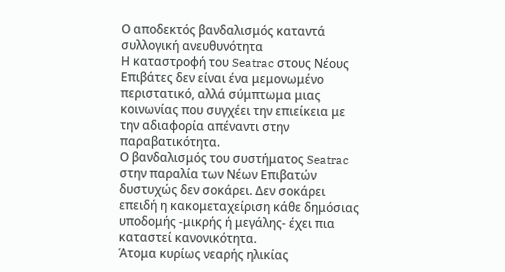Ο αποδεκτός βανδαλισμός καταντά συλλογική ανευθυνότητα
Η καταστροφή του Seatrac στους Νέους Επιβάτες δεν είναι ένα μεμονωμένο περιστατικό, αλλά σύμπτωμα μιας κοινωνίας που συγχέει την επιείκεια με την αδιαφορία απέναντι στην παραβατικότητα.
Ο βανδαλισμός του συστήματος Seatrac στην παραλία των Νέων Επιβατών δυστυχώς δεν σοκάρει. Δεν σοκάρει επειδή η κακομεταχείριση κάθε δημόσιας υποδομής -μικρής ή μεγάλης- έχει πια καταστεί κανονικότητα.
Άτομα κυρίως νεαρής ηλικίας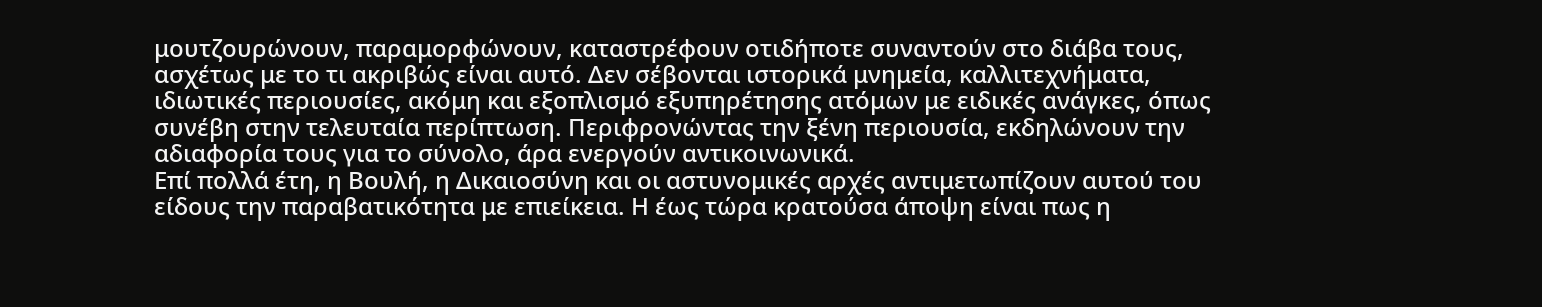μουτζουρώνουν, παραμορφώνουν, καταστρέφουν οτιδήποτε συναντούν στο διάβα τους, ασχέτως με το τι ακριβώς είναι αυτό. Δεν σέβονται ιστορικά μνημεία, καλλιτεχνήματα, ιδιωτικές περιουσίες, ακόμη και εξοπλισμό εξυπηρέτησης ατόμων με ειδικές ανάγκες, όπως συνέβη στην τελευταία περίπτωση. Περιφρονώντας την ξένη περιουσία, εκδηλώνουν την αδιαφορία τους για το σύνολο, άρα ενεργούν αντικοινωνικά.
Επί πολλά έτη, η Βουλή, η Δικαιοσύνη και οι αστυνομικές αρχές αντιμετωπίζουν αυτού του είδους την παραβατικότητα με επιείκεια. Η έως τώρα κρατούσα άποψη είναι πως η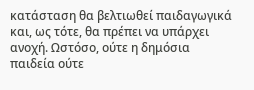κατάσταση θα βελτιωθεί παιδαγωγικά και, ως τότε, θα πρέπει να υπάρχει ανοχή. Ωστόσο, ούτε η δημόσια παιδεία ούτε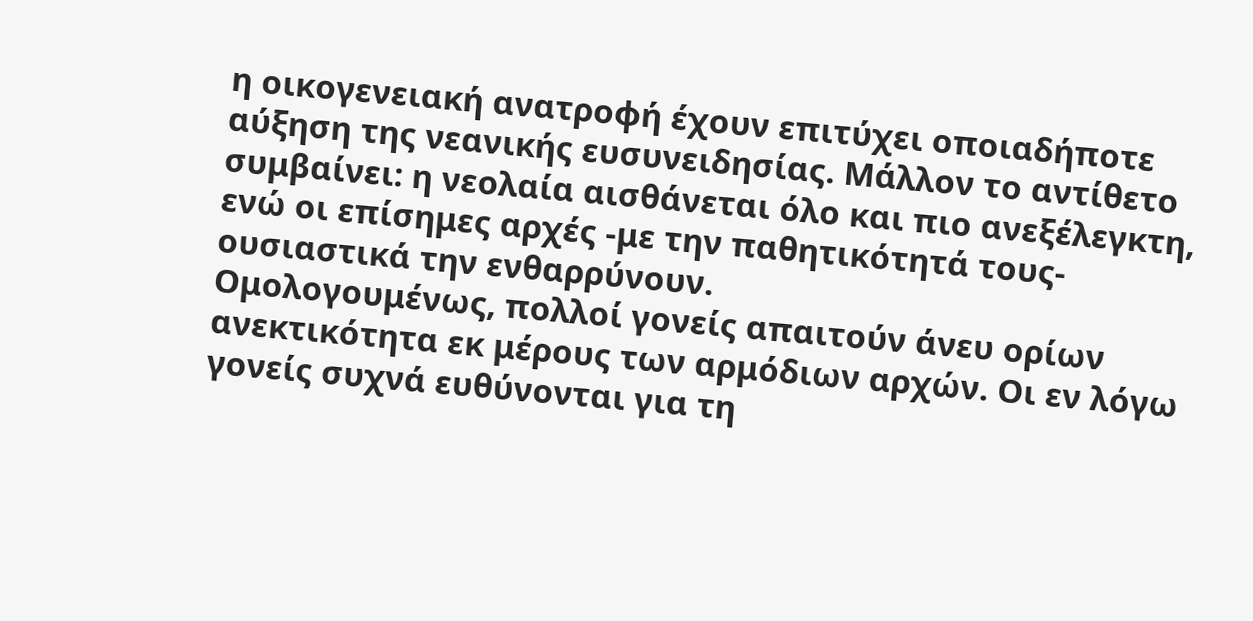η οικογενειακή ανατροφή έχουν επιτύχει οποιαδήποτε αύξηση της νεανικής ευσυνειδησίας. Μάλλον το αντίθετο συμβαίνει: η νεολαία αισθάνεται όλο και πιο ανεξέλεγκτη, ενώ οι επίσημες αρχές -με την παθητικότητά τους- ουσιαστικά την ενθαρρύνουν.
Ομολογουμένως, πολλοί γονείς απαιτούν άνευ ορίων ανεκτικότητα εκ μέρους των αρμόδιων αρχών. Οι εν λόγω γονείς συχνά ευθύνονται για τη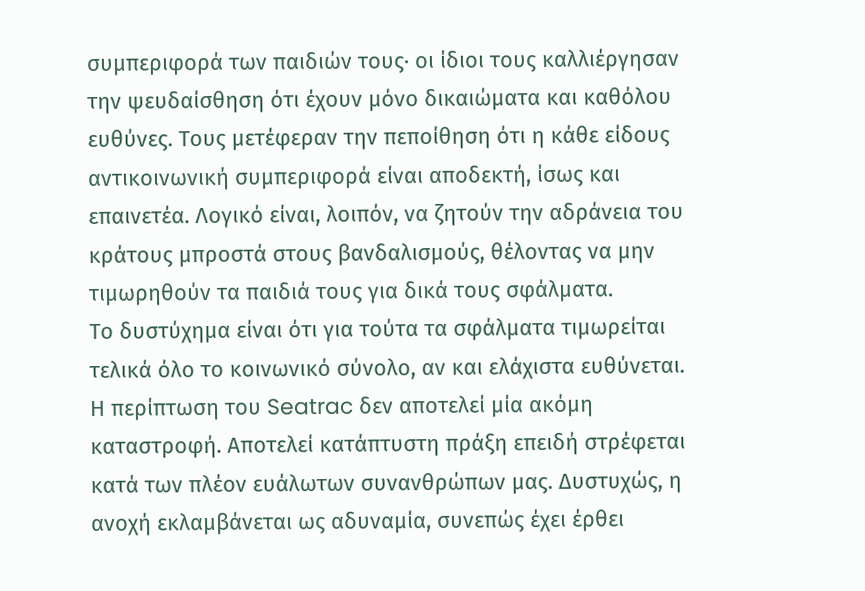συμπεριφορά των παιδιών τους· οι ίδιοι τους καλλιέργησαν την ψευδαίσθηση ότι έχουν μόνο δικαιώματα και καθόλου ευθύνες. Τους μετέφεραν την πεποίθηση ότι η κάθε είδους αντικοινωνική συμπεριφορά είναι αποδεκτή, ίσως και επαινετέα. Λογικό είναι, λοιπόν, να ζητούν την αδράνεια του κράτους μπροστά στους βανδαλισμούς, θέλοντας να μην τιμωρηθούν τα παιδιά τους για δικά τους σφάλματα.
Το δυστύχημα είναι ότι για τούτα τα σφάλματα τιμωρείται τελικά όλο το κοινωνικό σύνολο, αν και ελάχιστα ευθύνεται. Η περίπτωση του Seatrac δεν αποτελεί μία ακόμη καταστροφή. Αποτελεί κατάπτυστη πράξη επειδή στρέφεται κατά των πλέον ευάλωτων συνανθρώπων μας. Δυστυχώς, η ανοχή εκλαμβάνεται ως αδυναμία, συνεπώς έχει έρθει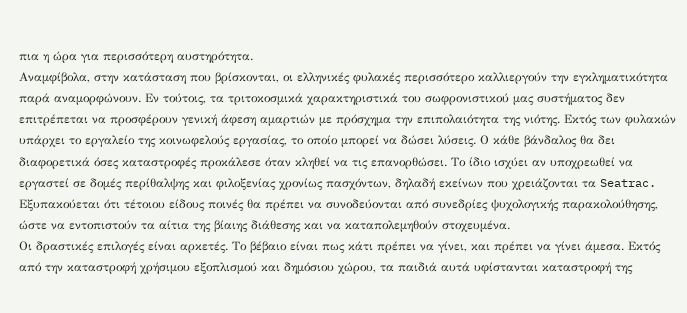πια η ώρα για περισσότερη αυστηρότητα.
Αναμφίβολα, στην κατάσταση που βρίσκονται, οι ελληνικές φυλακές περισσότερο καλλιεργούν την εγκληματικότητα παρά αναμορφώνουν. Εν τούτοις, τα τριτοκοσμικά χαρακτηριστικά του σωφρονιστικού μας συστήματος δεν επιτρέπεται να προσφέρουν γενική άφεση αμαρτιών με πρόσχημα την επιπολαιότητα της νιότης. Εκτός των φυλακών υπάρχει το εργαλείο της κοινωφελούς εργασίας, το οποίο μπορεί να δώσει λύσεις. Ο κάθε βάνδαλος θα δει διαφορετικά όσες καταστροφές προκάλεσε όταν κληθεί να τις επανορθώσει. Το ίδιο ισχύει αν υποχρεωθεί να εργαστεί σε δομές περίθαλψης και φιλοξενίας χρονίως πασχόντων, δηλαδή εκείνων που χρειάζονται τα Seatrac. Εξυπακούεται ότι τέτοιου είδους ποινές θα πρέπει να συνοδεύονται από συνεδρίες ψυχολογικής παρακολούθησης, ώστε να εντοπιστούν τα αίτια της βίαιης διάθεσης και να καταπολεμηθούν στοχευμένα.
Οι δραστικές επιλογές είναι αρκετές. Το βέβαιο είναι πως κάτι πρέπει να γίνει, και πρέπει να γίνει άμεσα. Εκτός από την καταστροφή χρήσιμου εξοπλισμού και δημόσιου χώρου, τα παιδιά αυτά υφίστανται καταστροφή της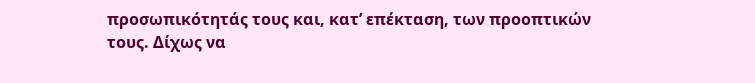προσωπικότητάς τους και, κατ’ επέκταση, των προοπτικών τους. Δίχως να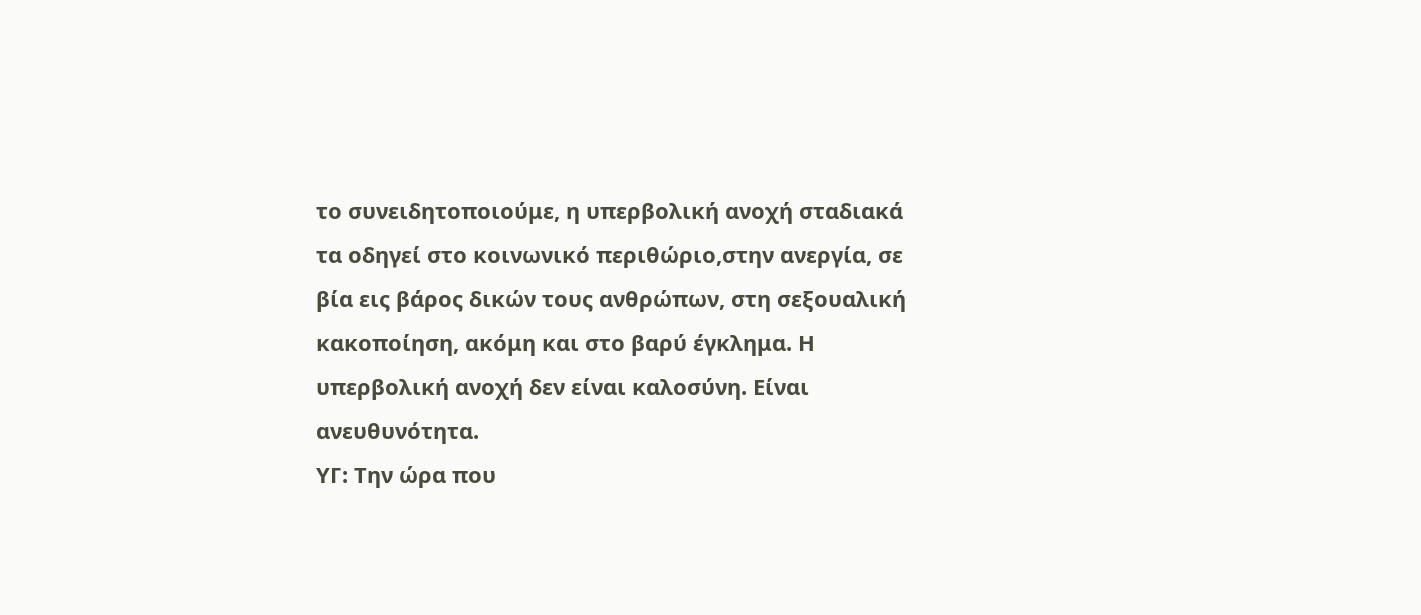το συνειδητοποιούμε, η υπερβολική ανοχή σταδιακά τα οδηγεί στο κοινωνικό περιθώριο,στην ανεργία, σε βία εις βάρος δικών τους ανθρώπων, στη σεξουαλική κακοποίηση, ακόμη και στο βαρύ έγκλημα. Η υπερβολική ανοχή δεν είναι καλοσύνη. Είναι ανευθυνότητα.
ΥΓ: Την ώρα που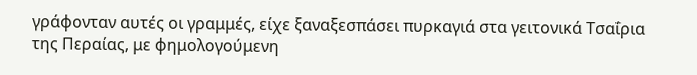γράφονταν αυτές οι γραμμές, είχε ξαναξεσπάσει πυρκαγιά στα γειτονικά Τσαΐρια της Περαίας, με φημολογούμενη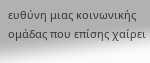ευθύνη μιας κοινωνικής ομάδας που επίσης χαίρει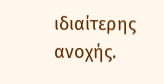ιδιαίτερης ανοχής.